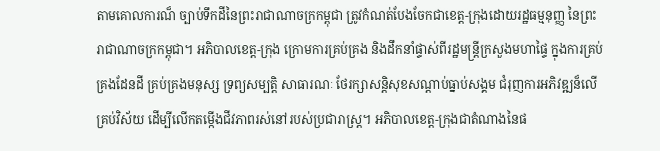តាមគោលការណ៏ ច្បាប់ទឹកដីនៃព្រះរាជាណាចក្រកម្ពុជា ត្រូវកំណត់បែងចែកជាខេត្ត-ក្រុងដោយរដ្ឋធម្មនុញ្ញ នៃព្រះរាជាណាចក្រកម្ពុជា។ អភិបាលខេត្ត-ក្រុង ក្រោមការគ្រប់គ្រង និងដឹកនាំផ្ទាស់ពីរដ្ឋមន្រ្តីក្រសួងមហាផ្ទៃ ក្នុងការគ្រប់គ្រងដែនដី គ្រប់គ្រងមនុស្ស ទ្រព្យសម្បត្តិ សាធារណៈ ថែរក្សាសន្តិសុខសណ្តាប់ធ្នាប់សង្គម ជំរុញការអភិវឌ្ឍន៏លើគ្រប់វិស័យ ដើម្បីលើកតម្កើងជីវភាពរស់នៅរបស់ប្រជារាស្រ្ត។ អភិបាលខេត្ត-ក្រុងជាតំណាងនៃផ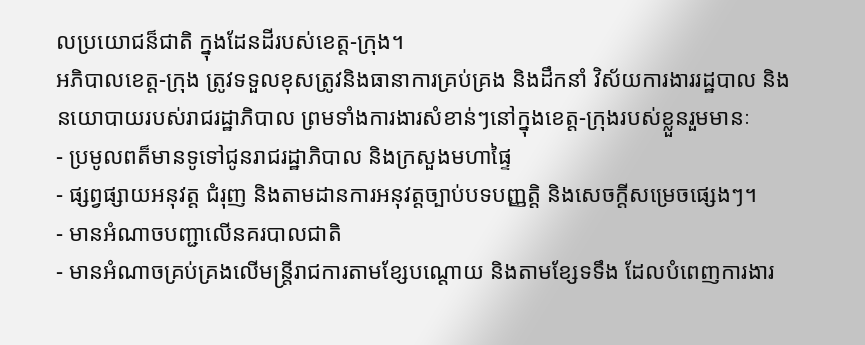លប្រយោជន៏ជាតិ ក្នុងដែនដីរបស់ខេត្ត-ក្រុង។
អភិបាលខេត្ត-ក្រុង ត្រូវទទួលខុសត្រូវនិងធានាការគ្រប់គ្រង និងដឹកនាំ វិស័យការងាររដ្ឋបាល និងនយោបាយរបស់រាជរដ្ឋាភិបាល ព្រមទាំងការងារសំខាន់ៗនៅក្នុងខេត្ត-ក្រុងរបស់ខ្លួនរួមមានៈ
- ប្រមូលពត៏មានទូទៅជូនរាជរដ្ឋាភិបាល និងក្រសួងមហាផ្ទៃ
- ផ្សព្វផ្សាយអនុវត្ត ជំរុញ និងតាមដានការអនុវត្តច្បាប់បទបញ្ញត្តិ និងសេចក្តីសម្រេចផ្សេងៗ។
- មានអំណាចបញ្ជាលើនគរបាលជាតិ
- មានអំណាចគ្រប់គ្រងលើមន្ត្រីរាជការតាមខ្សែបណ្តោយ និងតាមខ្សែទទឹង ដែលបំពេញការងារ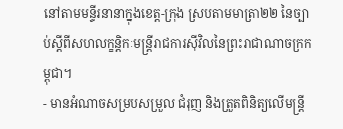នៅតាមមន្ទីរនានាក្នុងខេត្ត-ក្រុង ស្របតាមមាត្រា២២ នៃច្បាប់ស្តីពីសហលក្ខន្តិកៈមន្ត្រីរាជការស៊ីវិលនៃព្រះរាជាណាចក្រកម្ពុជា។
- មានអំណាចសម្របសម្រួល ជំរុញ និងត្រួតពិនិត្យលើមន្ត្រី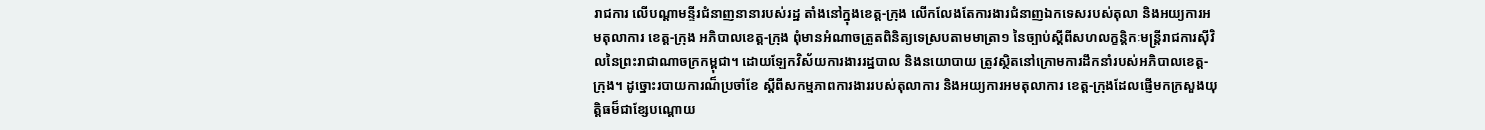រាជការ លើបណ្តាមន្ទីរជំនាញនានារបស់រដ្ឋ តាំងនៅក្នុងខេត្ត-ក្រុង លើកលែងតែការងារជំនាញឯកទេសរបស់តុលា និងអយ្យការអមតុលាការ ខេត្ត-ក្រុង អភិបាលខេត្ត-ក្រុង ពុំមានអំណាចត្រួតពិនិត្យទេស្របតាមមាត្រា១ នៃច្បាប់ស្តីពីសហលក្ខន្តិកៈមន្ត្រីរាជការស៊ីវិលនៃព្រះរាជាណាចក្រកម្ពុជា។ ដោយឡែកវិស័យការងាររដ្ឋបាល និងនយោបាយ ត្រូវសិ្ថតនៅក្រោមការដឹកនាំរបស់អភិបាលខេត្ត-ក្រុង។ ដូច្នោះរបាយការណ៏ប្រចាំខែ ស្តីពីសកម្មភាពការងាររបស់តុលាការ និងអយ្យការអមតុលាការ ខេត្ត-ក្រុងដែលផ្ញើមកក្រសួងយុត្តិធម៏ជាខ្សែបណ្តោយ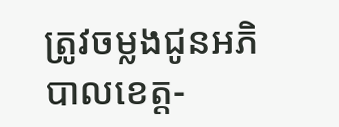ត្រូវចម្លងជូនអភិបាលខេត្ត-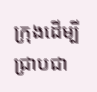ក្រុងដើម្បីជ្រាបជា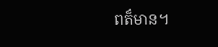ពត៏មាន។